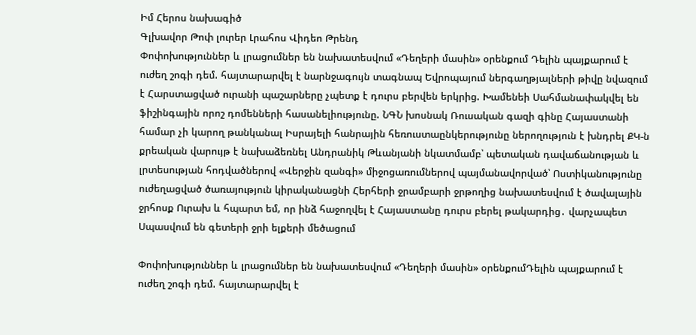Իմ Հերոս նախագիծ
Գլխավոր Թոփ լուրեր Լրահոս Վիդեո Թրենդ
Փոփոխություններ և լրացումներ են նախատեսվում «Դեղերի մասին» օրենքում Դելին պայքարում է ուժեղ շոգի դեմ. հայտարարվել է նարնջագույն տագնապ Եվրոպայում ներգաղթյալների թիվը նվազում է Հարստացված ուրանի պաշարները չպետք է դուրս բերվեն երկրից. Խամենեի Սահմանափակվել են ֆիշինգային որոշ դոմենների հասանելիությունը. ՆԳՆ խոսնակ Ռուսական գազի գինը Հայաստանի համար չի կարող թանկանալ Իսրայելի հանրային հեռուստաընկերությունը ներողություն է խնդրել ՔԿ-ն քրեական վարույթ է նախաձեռնել Անդրանիկ Թևանյանի նկատմամբ՝ պետական դավաճանության և լրտեսության հոդվածներով «Վերջին զանգի» միջոցառումներով պայմանավորված՝ Ոստիկանությունը ուժեղացված ծառայություն կիրականացնի Հերհերի ջրամբարի ջրթողից նախատեսվում է ծավալային ջրհոսք Ուրախ և հպարտ եմ, որ ինձ հաջողվել է Հայաստանը դուրս բերել թակարդից․ վարչապետ Սպասվում են գետերի ջրի ելքերի մեծացում

Փոփոխություններ և լրացումներ են նախատեսվում «Դեղերի մասին» օրենքումԴելին պայքարում է ուժեղ շոգի դեմ. հայտարարվել է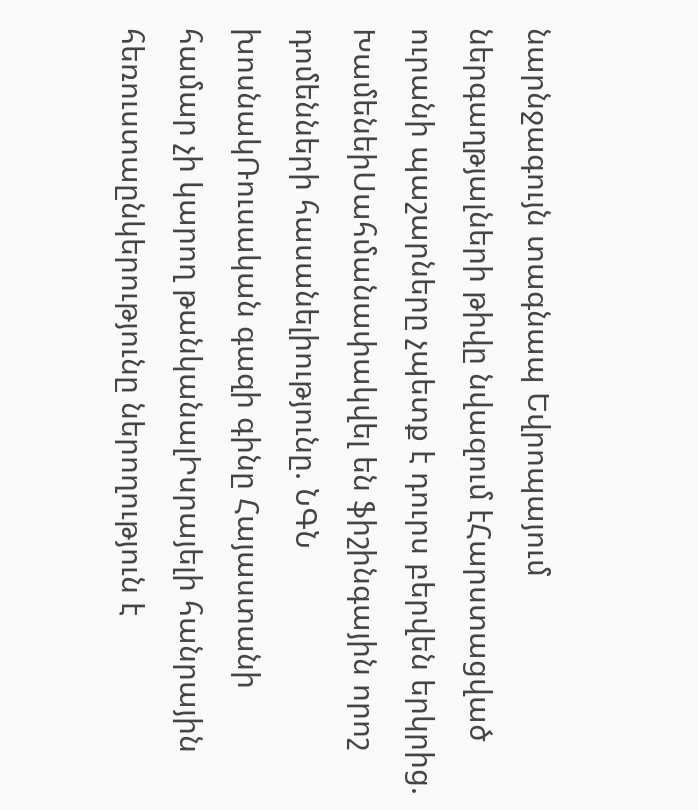նարնջագույն տագնապ Եվրոպայում ներգաղթյալների թիվը նվազում էՀարստացված ուրանի պաշարները չպետք է դուրս բերվեն երկրից. ԽամենեիՍահմանափակվել են ֆիշինգային որոշ դոմենների հասանելիությունը. ՆԳՆ խոսնակՌուսական գազի գինը Հայաստանի համար չի կարող թանկանալԻսրայելի հանրային հեռուստաընկերությունը ներողություն է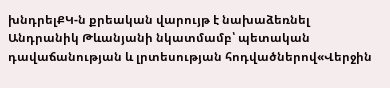խնդրելՔԿ-ն քրեական վարույթ է նախաձեռնել Անդրանիկ Թևանյանի նկատմամբ՝ պետական դավաճանության և լրտեսության հոդվածներով«Վերջին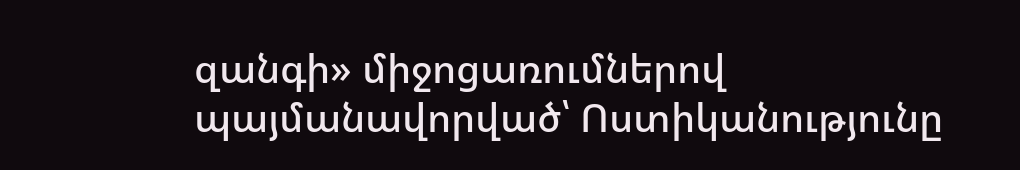զանգի» միջոցառումներով պայմանավորված՝ Ոստիկանությունը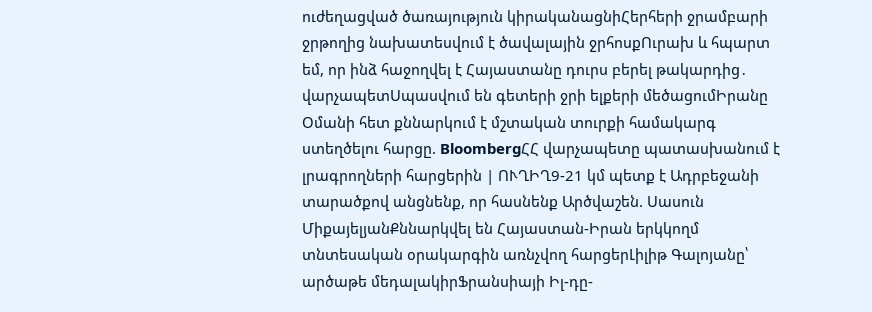ուժեղացված ծառայություն կիրականացնիՀերհերի ջրամբարի ջրթողից նախատեսվում է ծավալային ջրհոսքՈւրախ և հպարտ եմ, որ ինձ հաջողվել է Հայաստանը դուրս բերել թակարդից․ վարչապետՍպասվում են գետերի ջրի ելքերի մեծացումԻրանը Օմանի հետ քննարկում է մշտական տուրքի համակարգ ստեղծելու հարցը. BloombergՀՀ վարչապետը պատասխանում է լրագրողների հարցերին | ՈՒՂԻՂ9-21 կմ պետք է Ադրբեջանի տարածքով անցնենք, որ հասնենք Արծվաշեն. Սասուն ՄիքայելյանՔննարկվել են Հայաստան-Իրան երկկողմ տնտեսական օրակարգին առնչվող հարցերԼիլիթ Գալոյանը՝ արծաթե մեդալակիրՖրանսիայի Իլ-դը-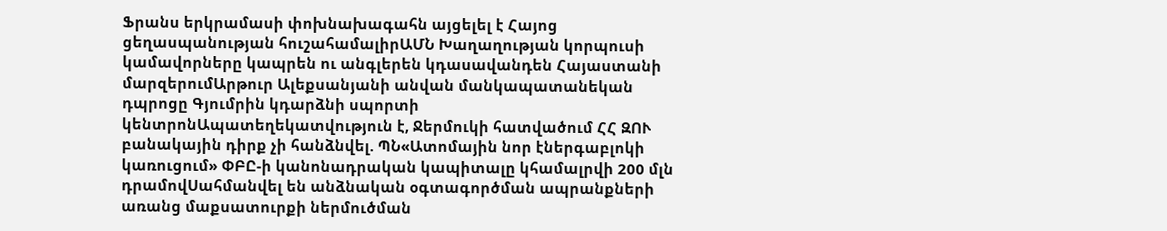Ֆրանս երկրամասի փոխնախագահն այցելել է Հայոց ցեղասպանության հուշահամալիրԱՄՆ Խաղաղության կորպուսի կամավորները կապրեն ու անգլերեն կդասավանդեն Հայաստանի մարզերումԱրթուր Ալեքսանյանի անվան մանկապատանեկան դպրոցը Գյումրին կդարձնի սպորտի կենտրոնԱպատեղեկատվություն է, Ջերմուկի հատվածում ՀՀ ԶՈՒ բանակային դիրք չի հանձնվել. ՊՆ«Ատոմային նոր էներգաբլոկի կառուցում» ՓԲԸ-ի կանոնադրական կապիտալը կհամալրվի 200 մլն դրամովՍահմանվել են անձնական օգտագործման ապրանքների առանց մաքսատուրքի ներմուծման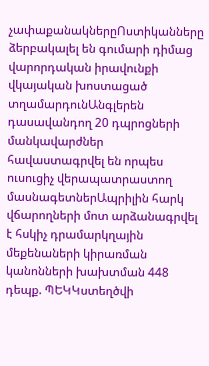չափաքանակներըՈստիկանները ձերբակալել են գումարի դիմաց վարորդական իրավունքի վկայական խոստացած տղամարդունԱնգլերեն դասավանդող 20 դպրոցների մանկավարժներ հավաստագրվել են որպես ուսուցիչ վերապատրաստող մասնագետներԱպրիլին հարկ վճարողների մոտ արձանագրվել է հսկիչ դրամարկղային մեքենաների կիրառման կանոնների խախտման 448 դեպք. ՊԵԿԿստեղծվի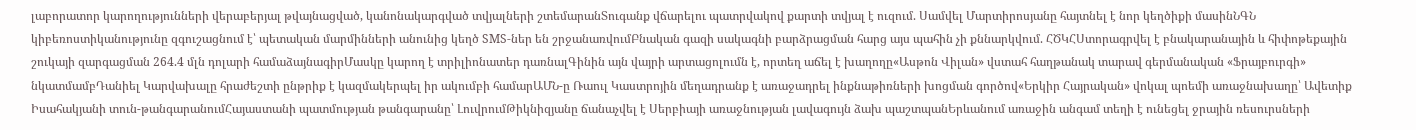լաբորատոր կարողությունների վերաբերյալ թվայնացված, կանոնակարգված տվյալների շտեմարանՏուգանք վճարելու պատրվակով քարտի տվյալ է ուզում. Սամվել Մարտիրոսյանը հայտնել է նոր կեղծիքի մասինՆԳՆ կիբեռոստիկանությունը զգուշացնում է՝ պետական մարմինների անունից կեղծ SMS-ներ են շրջանառվումԲնական գազի սակագնի բարձրացման հարց այս պահին չի քննարկվում. ՀԾԿՀՍտորագրվել է բնակարանային և հիփոթեքային շուկայի զարգացման 264.4 մլն դոլարի համաձայնագիրՄասկը կարող է տրիլիոնատեր դառնալԳինին այն վայրի արտացոլումն է, որտեղ աճել է խաղողը«Ասթոն Վիլան» վստահ հաղթանակ տարավ գերմանական «Ֆրայբուրգի» նկատմամբԴանիել Կարվախալը հրաժեշտի ընթրիք է կազմակերպել իր ակումբի համարԱՄՆ-ը Ռաուլ Կաստրոյին մեղադրանք է առաջադրել ինքնաթիռների խոցման գործով«Երկիր Հայրական» վոկալ պոեմի առաջնախաղը՝ Ավետիք Իսահակյանի տուն-թանգարանումՀայաստանի պատմության թանգարանը՝ ԼուվրումԹիկնիզյանը ճանաչվել է Սերբիայի առաջնության լավագույն ձախ պաշտպանԵրևանում առաջին անգամ տեղի է ունեցել ջրային ռեսուրսների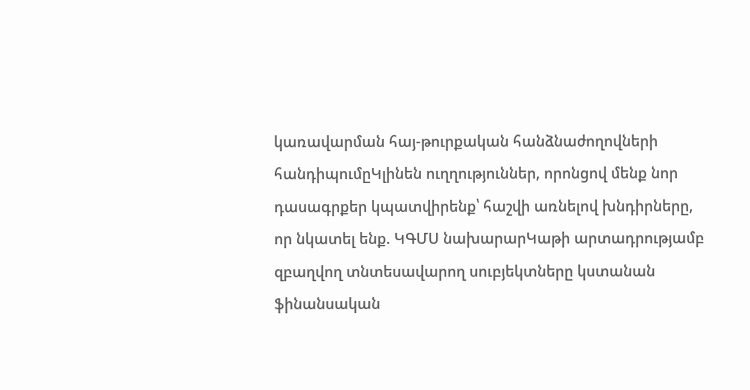կառավարման հայ-թուրքական հանձնաժողովների հանդիպումըԿլինեն ուղղություններ, որոնցով մենք նոր դասագրքեր կպատվիրենք՝ հաշվի առնելով խնդիրները, որ նկատել ենք. ԿԳՄՍ նախարարԿաթի արտադրությամբ զբաղվող տնտեսավարող սուբյեկտները կստանան ֆինանսական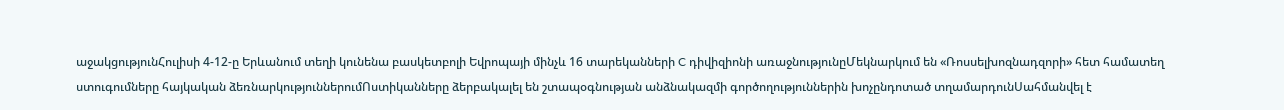աջակցությունՀուլիսի 4-12-ը Երևանում տեղի կունենա բասկետբոլի Եվրոպայի մինչև 16 տարեկանների C դիվիզիոնի առաջնությունըՄեկնարկում են «Ռոսսելխոզնադզորի» հետ համատեղ ստուգումները հայկական ձեռնարկություններումՈստիկանները ձերբակալել են շտապօգնության անձնակազմի գործողություններին խոչընդոտած տղամարդունՍահմանվել է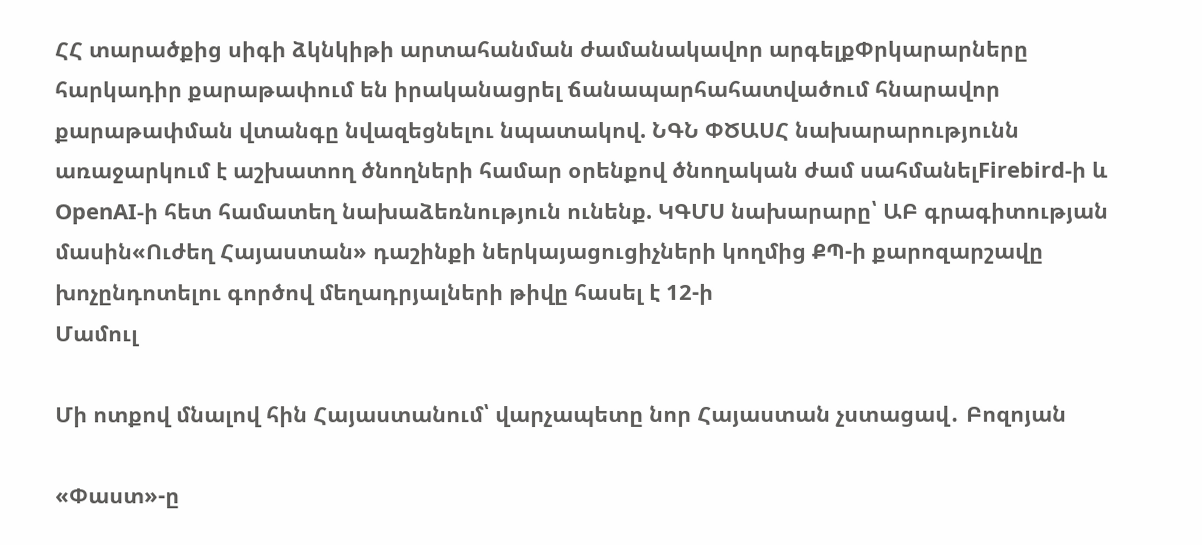ՀՀ տարածքից սիգի ձկնկիթի արտահանման ժամանակավոր արգելքՓրկարարները հարկադիր քարաթափում են իրականացրել ճանապարհահատվածում հնարավոր քարաթափման վտանգը նվազեցնելու նպատակով. ՆԳՆ ՓԾԱՍՀ նախարարությունն առաջարկում է աշխատող ծնողների համար օրենքով ծնողական ժամ սահմանելFirebird-ի և OpenAI-ի հետ համատեղ նախաձեռնություն ունենք. ԿԳՄՍ նախարարը՝ ԱԲ գրագիտության մասին«Ուժեղ Հայաստան» դաշինքի ներկայացուցիչների կողմից ՔՊ-ի քարոզարշավը խոչընդոտելու գործով մեղադրյալների թիվը հասել է 12-ի
Մամուլ

Մի ոտքով մնալով հին Հայաստանում՝ վարչապետը նոր Հայաստան չստացավ․ Բոզոյան

«Փաստ»-ը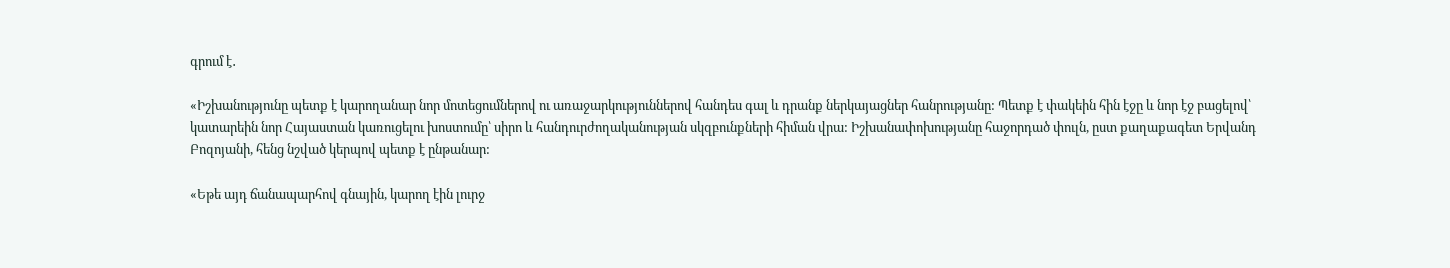գրում է․

«Իշխանությունը պետք է կարողանար նոր մոտեցումներով ու առաջարկություններով հանդես գալ և դրանք ներկայացներ հանրությանը: Պետք է փակեին հին էջը և նոր էջ բացելով՝ կատարեին նոր Հայաստան կառուցելու խոստումը՝ սիրո և հանդուրժողականության սկզբունքների հիման վրա: Իշխանափոխությանը հաջորդած փուլն, ըստ քաղաքագետ Երվանդ Բոզոյանի, հենց նշված կերպով պետք է ընթանար:

«Եթե այդ ճանապարհով գնային, կարող էին լուրջ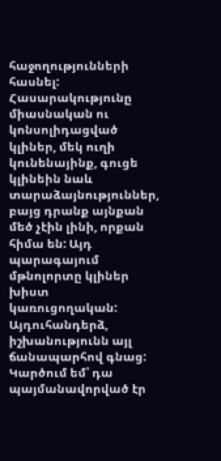հաջողությունների հասնել: Հասարակությունը միասնական ու կոնսոլիդացված կլիներ, մեկ ուղի կունենայինք, գուցե կլինեին նաև տարաձայնություններ, բայց դրանք այնքան մեծ չէին լինի, որքան հիմա են: Այդ պարագայում մթնոլորտը կլիներ խիստ կառուցողական: Այդուհանդերձ, իշխանությունն այլ ճանապարհով գնաց: Կարծում եմ՝ դա պայմանավորված էր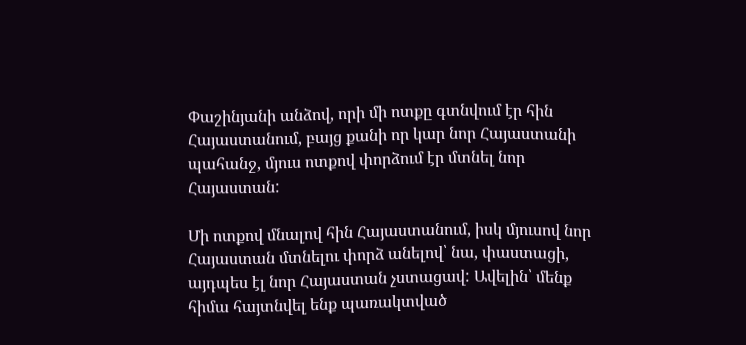Փաշինյանի անձով, որի մի ոտքը գտնվում էր հին Հայաստանում, բայց քանի որ կար նոր Հայաստանի պահանջ, մյուս ոտքով փորձում էր մտնել նոր Հայաստան:

Մի ոտքով մնալով հին Հայաստանում, իսկ մյուսով նոր Հայաստան մտնելու փորձ անելով՝ նա, փաստացի, այդպես էլ նոր Հայաստան չստացավ: Ավելին՝ մենք հիմա հայտնվել ենք պառակտված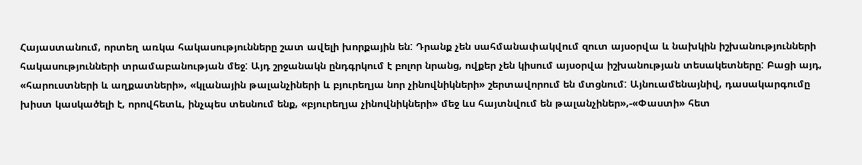Հայաստանում, որտեղ առկա հակասությունները շատ ավելի խորքային են: Դրանք չեն սահմանափակվում զուտ այսօրվա և նախկին իշխանությունների հակասությունների տրամաբանության մեջ: Այդ շրջանակն ընդգրկում է բոլոր նրանց, ովքեր չեն կիսում այսօրվա իշխանության տեսակետները: Բացի այդ, «հարուստների և աղքատների», «կլանային թալանչիների և բյուրեղյա նոր չինովնիկների» շերտավորում են մտցնում: Այնուամենայնիվ, դասակարգումը խիստ կասկածելի է, որովհետև, ինչպես տեսնում ենք, «բյուրեղյա չինովնիկների» մեջ ևս հայտնվում են թալանչիներ»,-«Փաստի» հետ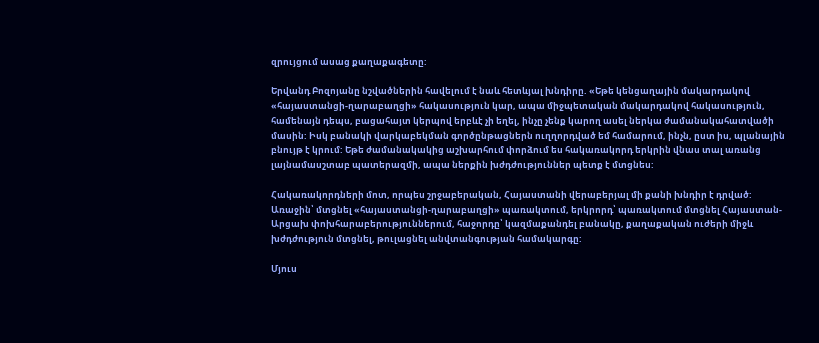զրույցում ասաց քաղաքագետը:

Երվանդ Բոզոյանը նշվածներին հավելում է նաև հետևյալ խնդիրը. «Եթե կենցաղային մակարդակով «հայաստանցի-ղարաբաղցի» հակասություն կար, ապա միջպետական մակարդակով հակասություն, համենայն դեպս, բացահայտ կերպով երբևէ չի եղել, ինչը չենք կարող ասել ներկա ժամանակահատվածի մասին: Իսկ բանակի վարկաբեկման գործընթացներն ուղղորդված եմ համարում, ինչն, ըստ իս, պլանային բնույթ է կրում: Եթե ժամանակակից աշխարհում փորձում ես հակառակորդ երկրին վնաս տալ առանց լայնամասշտաբ պատերազմի, ապա ներքին խժդժություններ պետք է մտցնես:

Հակառակորդների մոտ, որպես շրջաբերական, Հայաստանի վերաբերյալ մի քանի խնդիր է դրված: Առաջին՝ մտցնել «հայաստանցի-ղարաբաղցի» պառակտում, երկրորդ՝ պառակտում մտցնել Հայաստան-Արցախ փոխհարաբերություններում, հաջորդը՝ կազմաքանդել բանակը, քաղաքական ուժերի միջև խժդժություն մտցնել, թուլացնել անվտանգության համակարգը:

Մյուս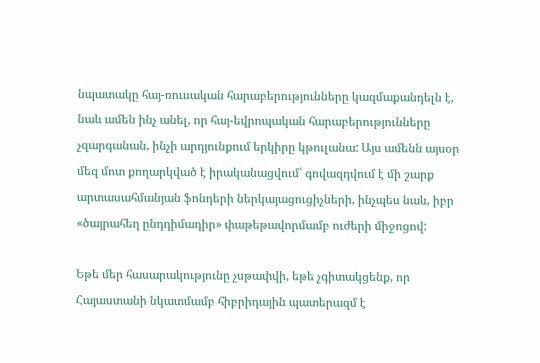նպատակը հայ-ռուսական հարաբերությունները կազմաքանդելն է, նաև ամեն ինչ անել, որ հայ-եվրոպական հարաբերությունները չզարգանան, ինչի արդյունքում երկիրը կթուլանա: Այս ամենն այսօր մեզ մոտ քողարկված է իրականացվում՝ գովազդվում է մի շարք արտասահմանյան ֆոնդերի ներկայացուցիչների, ինչպես նաև, իբր «ծայրահեղ ընդդիմադիր» փաթեթավորմամբ ուժերի միջոցով:

Եթե մեր հասարակությունը չսթափվի, եթե չգիտակցենք, որ Հայաստանի նկատմամբ հիբրիդային պատերազմ է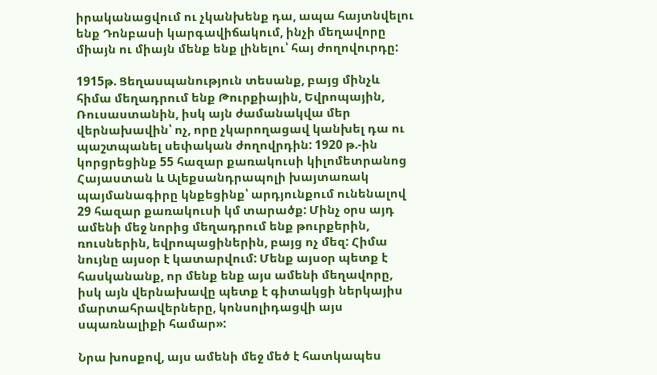իրականացվում ու չկանխենք դա, ապա հայտնվելու ենք Դոնբասի կարգավիճակում, ինչի մեղավորը միայն ու միայն մենք ենք լինելու՝ հայ ժողովուրդը:

1915թ. Ցեղասպանություն տեսանք, բայց մինչև հիմա մեղադրում ենք Թուրքիային, Եվրոպային, Ռուսաստանին, իսկ այն ժամանակվա մեր վերնախավին՝ ոչ, որը չկարողացավ կանխել դա ու պաշտպանել սեփական ժողովրդին: 1920 թ.-ին կորցրեցինք 55 հազար քառակուսի կիլոմետրանոց Հայաստան և Ալեքսանդրապոլի խայտառակ պայմանագիրը կնքեցինք՝ արդյունքում ունենալով 29 հազար քառակուսի կմ տարածք: Մինչ օրս այդ ամենի մեջ նորից մեղադրում ենք թուրքերին, ռուսներին, եվրոպացիներին, բայց ոչ մեզ: Հիմա նույնը այսօր է կատարվում: Մենք այսօր պետք է հասկանանք, որ մենք ենք այս ամենի մեղավորը, իսկ այն վերնախավը պետք է գիտակցի ներկայիս մարտահրավերները, կոնսոլիդացվի այս սպառնալիքի համար»:

Նրա խոսքով, այս ամենի մեջ մեծ է հատկապես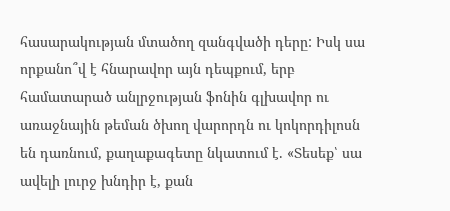հասարակության մտածող զանգվածի դերը: Իսկ սա որքանո՞վ է հնարավոր այն դեպքում, երբ համատարած անլրջության ֆոնին գլխավոր ու առաջնային թեման ծխող վարորդն ու կոկորդիլոսն են դառնում, քաղաքագետը նկատում է. «Տեսեք՝ սա ավելի լուրջ խնդիր է, քան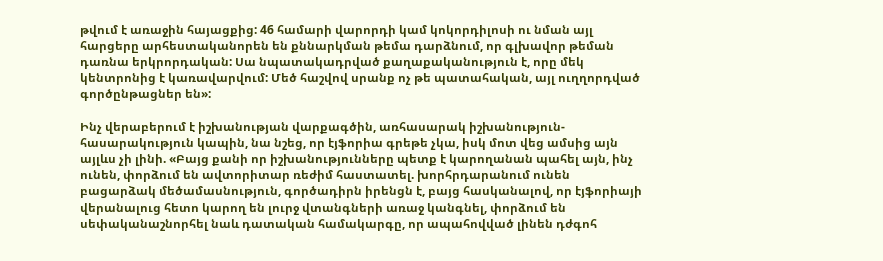թվում է առաջին հայացքից: 46 համարի վարորդի կամ կոկորդիլոսի ու նման այլ հարցերը արհեստականորեն են քննարկման թեմա դարձնում, որ գլխավոր թեման դառնա երկրորդական: Սա նպատակադրված քաղաքականություն է, որը մեկ կենտրոնից է կառավարվում: Մեծ հաշվով սրանք ոչ թե պատահական, այլ ուղղորդված գործընթացներ են»:

Ինչ վերաբերում է իշխանության վարքագծին, առհասարակ իշխանություն-հասարակություն կապին, նա նշեց, որ էյֆորիա գրեթե չկա, իսկ մոտ վեց ամսից այն այլևս չի լինի. «Բայց քանի որ իշխանությունները պետք է կարողանան պահել այն, ինչ ունեն, փորձում են ավտորիտար ռեժիմ հաստատել. խորհրդարանում ունեն բացարձակ մեծամասնություն, գործադիրն իրենցն է, բայց հասկանալով, որ էյֆորիայի վերանալուց հետո կարող են լուրջ վտանգների առաջ կանգնել, փորձում են սեփականաշնորհել նաև դատական համակարգը, որ ապահովված լինեն դժգոհ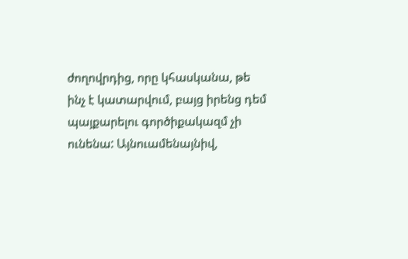ժողովրդից, որը կհասկանա, թե ինչ է կատարվում, բայց իրենց դեմ պայքարելու գործիքակազմ չի ունենա: Այնուամենայնիվ,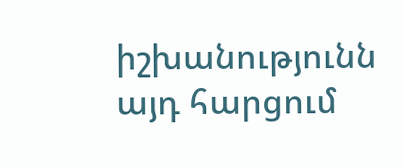իշխանությունն այդ հարցում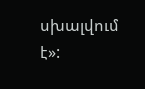սխալվում է»: